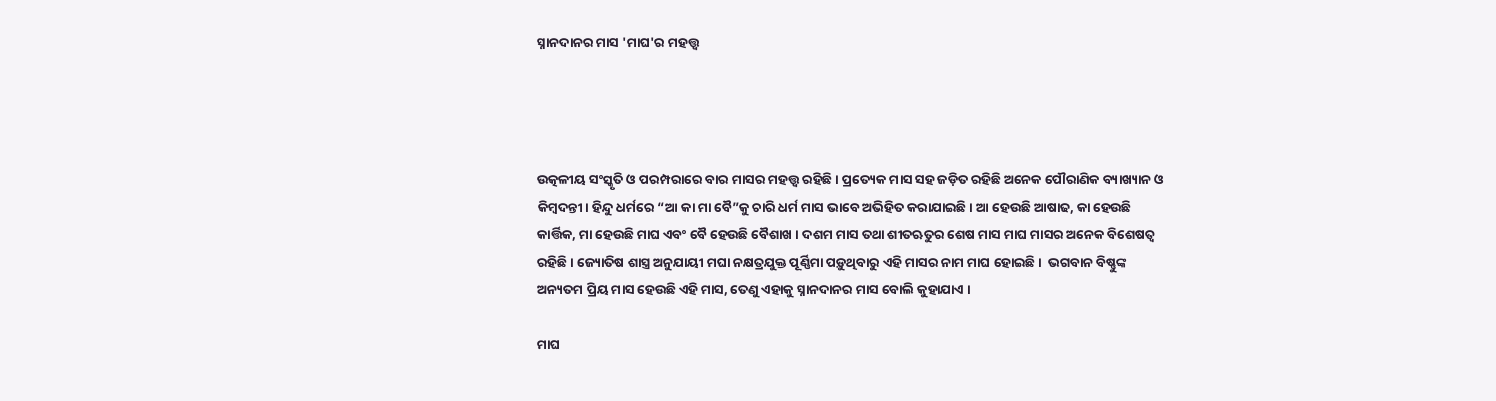ସ୍ନାନଦାନର ମାସ 'ମାଘ'ର ମହତ୍ତ୍ବ




ଉତ୍କଳୀୟ ସଂସ୍କୃତି ଓ ପରମ୍ପରାରେ ବାର ମାସର ମହତ୍ତ୍ବ ରହିଛି । ପ୍ରତ୍ୟେକ ମାସ ସହ ଜଡ଼ିତ ରହିଛି ଅନେକ ପୌରାଣିକ ବ୍ୟାଖ୍ୟାନ ଓ କିମ୍ବଦନ୍ତୀ। ହିନ୍ଦୁ ଧର୍ମରେ “ଆ କା ମା ବୈ”କୁ ଚାରି ଧର୍ମ ମାସ ଭାବେ ଅଭିହିତ କରାଯାଇଛି । ଆ ହେଉଛି ଆଷାଢ, କା ହେଉଛି କାର୍ତ୍ତିକ, ମା ହେଉଛି ମାଘ ଏବଂ ବୈ ହେଉଛି ବୈଶାଖ । ଦଶମ ମାସ ତଥା ଶୀତଋତୁର ଶେଷ ମାସ ମାଘ ମାସର ଅନେକ ବିଶେଷତ୍ବ ରହିଛି । ଜ୍ୟୋତିଷ ଶାସ୍ତ୍ର ଅନୁଯାୟୀ ମଘା ନକ୍ଷତ୍ରଯୁକ୍ତ ପୂର୍ଣ୍ଣିମା ପଡ଼ୁଥିବାରୁ ଏହି ମାସର ନାମ ମାଘ ହୋଇଛି।  ଭଗବାନ ବିଷ୍ଣୁଙ୍କ ଅନ୍ୟତମ ପ୍ରିୟ ମାସ ହେଉଛି ଏହି ମାସ, ତେଣୁ ଏହାକୁ ସ୍ନାନଦାନର ମାସ ବୋଲି କୁହାଯାଏ ।

ମାଘ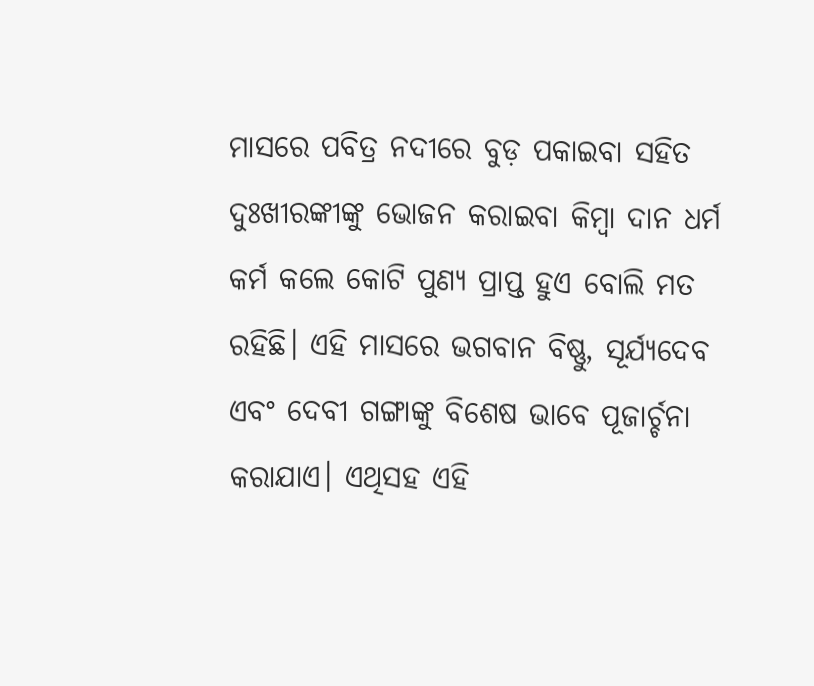ମାସରେ ପବିତ୍ର ନଦୀରେ ବୁଡ଼ ପକାଇବା ସହିତ ଦୁଃଖୀରଙ୍କୀଙ୍କୁ ଭୋଜନ କରାଇବା କିମ୍ବା ଦାନ ଧର୍ମ କର୍ମ କଲେ କୋଟି ପୁଣ୍ୟ ପ୍ରାପ୍ତ ହୁଏ ବୋଲି ମତ ରହିଛି। ଏହି ମାସରେ ଭଗବାନ ବିଷ୍ଣୁ, ସୂର୍ଯ୍ୟଦେବ ଏବଂ ଦେବୀ ଗଙ୍ଗାଙ୍କୁ ବିଶେଷ ଭାବେ ପୂଜାର୍ଚ୍ଚନା କରାଯାଏ। ଏଥିସହ ଏହି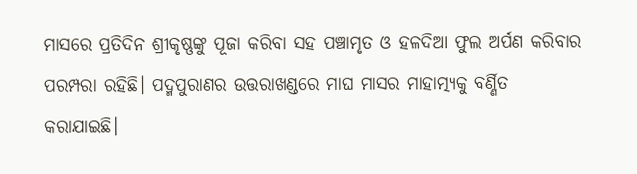ମାସରେ ପ୍ରତିଦିନ ଶ୍ରୀକୃଷ୍ଣଙ୍କୁ ପୂଜା କରିବା ସହ ପଞ୍ଚାମୃତ ଓ ହଳଦିଆ ଫୁଲ ଅର୍ପଣ କରିବାର ପରମ୍ପରା ରହିଛି। ପଦ୍ମପୁରାଣର ଉତ୍ତରାଖଣ୍ଡରେ ମାଘ ମାସର ମାହାତ୍ମ୍ୟକୁ ବର୍ଣ୍ଣିତ କରାଯାଇଛି।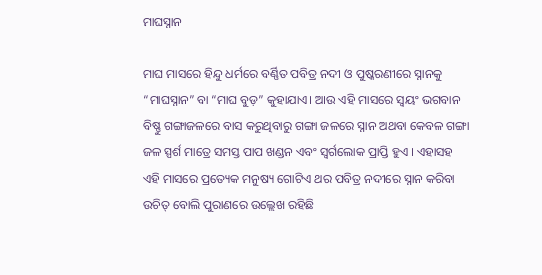ମାଘସ୍ନାନ

ମାଘ ମାସରେ ହିନ୍ଦୁ ଧର୍ମରେ ବର୍ଣ୍ଣିତ ପବିତ୍ର ନଦୀ ଓ ପୁଷ୍କରଣୀରେ ସ୍ନାନକୁ “ମାଘସ୍ନାନ” ବା “ମାଘ ବୁଡ଼” କୁହାଯାଏ। ଆଉ ଏହି ମାସରେ ସ୍ବୟଂ ଭଗବାନ ବିଷ୍ଣୁ ଗଙ୍ଗାଜଳରେ ବାସ କରୁଥିବାରୁ ଗଙ୍ଗା ଜଳରେ ସ୍ନାନ ଅଥବା କେବଳ ଗଙ୍ଗା ଜଳ ସ୍ପର୍ଶ ମାତ୍ରେ ସମସ୍ତ ପାପ ଖଣ୍ଡନ ଏବଂ ସ୍ବର୍ଗଲୋକ ପ୍ରାପ୍ତି ହୁଏ । ଏହାସହ ଏହି ମାସରେ ପ୍ରତ୍ୟେକ ମନୁଷ୍ୟ ଗୋଟିଏ ଥର ପବିତ୍ର ନଦୀରେ ସ୍ନାନ କରିବା ଉଚିତ୍ ବୋଲି ପୁରାଣରେ ଉଲ୍ଲେଖ ରହିଛି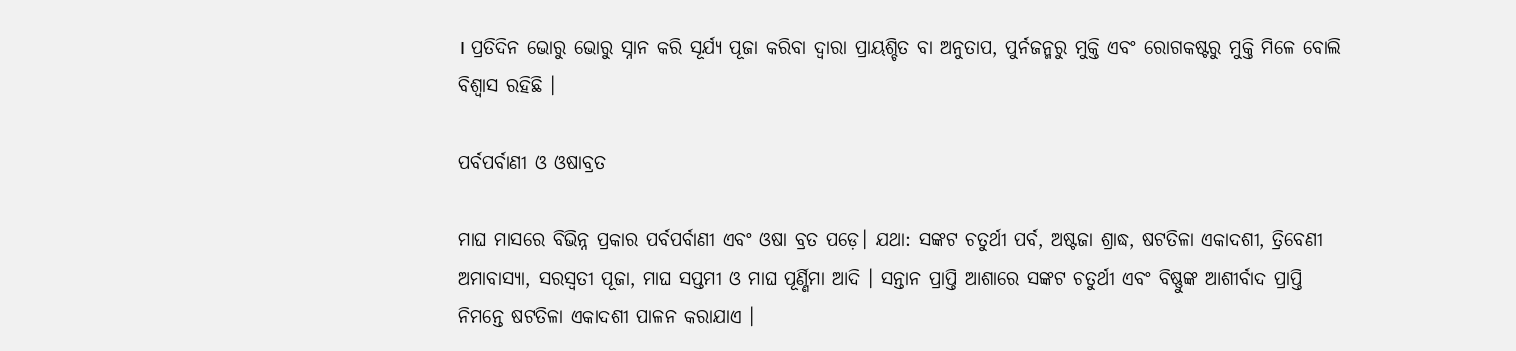। ପ୍ରତିଦିନ ଭୋରୁ ଭୋରୁ ସ୍ନାନ କରି ସୂର୍ଯ୍ୟ ପୂଜା କରିବା ଦ୍ବାରା ପ୍ରାୟଶ୍ଚିତ ବା ଅନୁତାପ, ପୁର୍ନଜନ୍ମରୁ ମୁକ୍ତି ଏବଂ ରୋଗକଷ୍ଟରୁ ମୁକ୍ତି ମିଳେ ବୋଲି ବିଶ୍ବାସ ରହିଛି ।

ପର୍ବପର୍ବାଣୀ ଓ ଓଷାବ୍ରତ

ମାଘ ମାସରେ ବିଭିନ୍ନ ପ୍ରକାର ପର୍ବପର୍ବାଣୀ ଏବଂ ଓଷା ବ୍ରତ ପଡ଼େ। ଯଥା: ସଙ୍କଟ ଚତୁର୍ଥୀ ପର୍ବ, ଅଷ୍ଟଜା ଶ୍ରାଦ୍ଧ, ଷଟତିଳା ଏକାଦଶୀ, ତ୍ରିବେଣୀ ଅମାବାସ୍ୟା, ସରସ୍ବତୀ ପୂଜା, ମାଘ ସପ୍ତମୀ ଓ ମାଘ ପୂର୍ଣ୍ଣିମା ଆଦି । ସନ୍ତାନ ପ୍ରାପ୍ତି ଆଶାରେ ସଙ୍କଟ ଚତୁର୍ଥୀ ଏବଂ ବିଷ୍ଣୁଙ୍କ ଆଶୀର୍ବାଦ ପ୍ରାପ୍ତି ନିମନ୍ତେ ଷଟତିଳା ଏକାଦଶୀ ପାଳନ କରାଯାଏ ।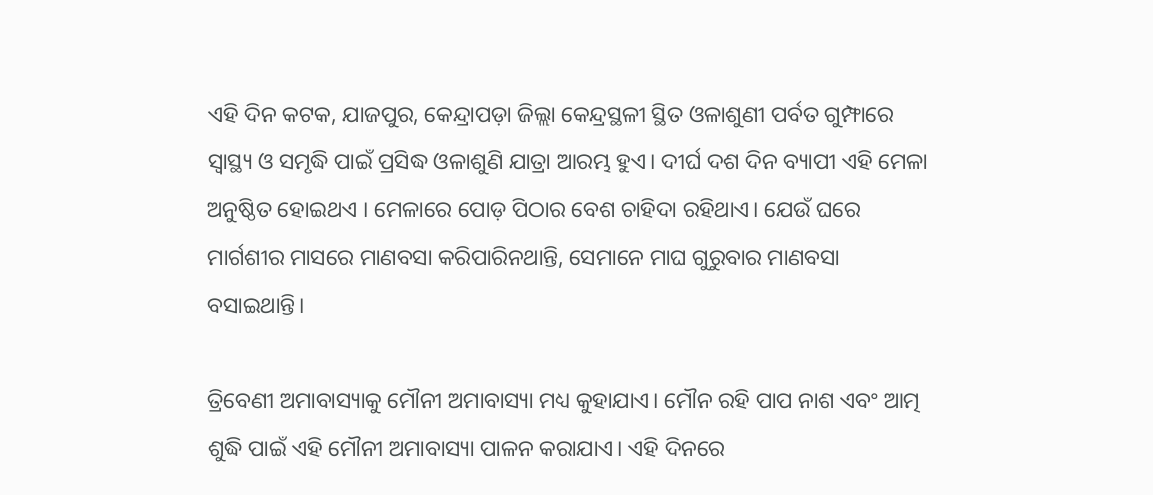ଏହି ଦିନ କଟକ, ଯାଜପୁର, କେନ୍ଦ୍ରାପଡ଼ା ଜିଲ୍ଲା କେନ୍ଦ୍ରସ୍ଥଳୀ ସ୍ଥିତ ଓଳାଶୁଣୀ ପର୍ବତ ଗୁମ୍ଫାରେ ସ୍ବାସ୍ଥ୍ୟ ଓ ସମୃଦ୍ଧି ପାଇଁ ପ୍ରସିଦ୍ଧ ଓଳାଶୁଣି ଯାତ୍ରା ଆରମ୍ଭ ହୁଏ। ଦୀର୍ଘ ଦଶ ଦିନ ବ୍ୟାପୀ ଏହି ମେଳା ଅନୁଷ୍ଠିତ ହୋଇଥଏ । ମେଳାରେ ପୋଡ଼ ପିଠାର ବେଶ ଚାହିଦା ରହିଥାଏ। ଯେଉଁ ଘରେ ମାର୍ଗଶୀର ମାସରେ ମାଣବସା କରିପାରିନଥାନ୍ତି, ସେମାନେ ମାଘ ଗୁରୁବାର ମାଣବସା ବସାଇଥାନ୍ତି।

ତ୍ରିବେଣୀ ଅମାବାସ୍ୟାକୁ ମୌନୀ ଅମାବାସ୍ୟା ମଧ୍ୟ କୁହାଯାଏ। ମୌନ ରହି ପାପ ନାଶ ଏବଂ ଆତ୍ମ ଶୁଦ୍ଧି ପାଇଁ ଏହି ମୌନୀ ଅମାବାସ୍ୟା ପାଳନ କରାଯାଏ। ଏହି ଦିନରେ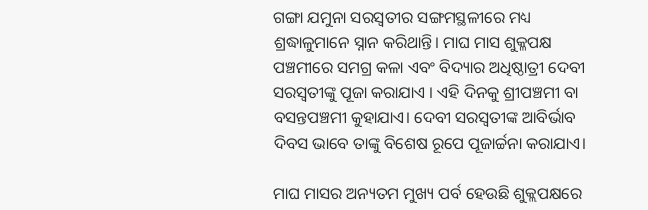ଗଙ୍ଗା ଯମୁନା ସରସ୍ବତୀର ସଙ୍ଗମସ୍ଥଳୀରେ ମଧ୍ୟ ଶ୍ରଦ୍ଧାଳୁମାନେ ସ୍ନାନ କରିଥାନ୍ତି। ମାଘ ମାସ ଶୁକ୍ଳପକ୍ଷ ପଞ୍ଚମୀରେ ସମଗ୍ର କଳା ଏବଂ ବିଦ୍ୟାର ଅଧିଷ୍ଠାତ୍ରୀ ଦେବୀ ସରସ୍ବତୀଙ୍କୁ ପୂଜା କରାଯାଏ । ଏହି ଦିନକୁ ଶ୍ରୀପଞ୍ଚମୀ ବା ବସନ୍ତପଞ୍ଚମୀ କୁହାଯାଏ। ଦେବୀ ସରସ୍ବତୀଙ୍କ ଆବିର୍ଭାବ ଦିବସ ଭାବେ ତାଙ୍କୁ ବିଶେଷ ରୂପେ ପୂଜାର୍ଚ୍ଚନା କରାଯାଏ।

ମାଘ ମାସର ଅନ୍ୟତମ ମୁଖ୍ୟ ପର୍ବ ହେଉଛି ଶୁକ୍ଲପକ୍ଷରେ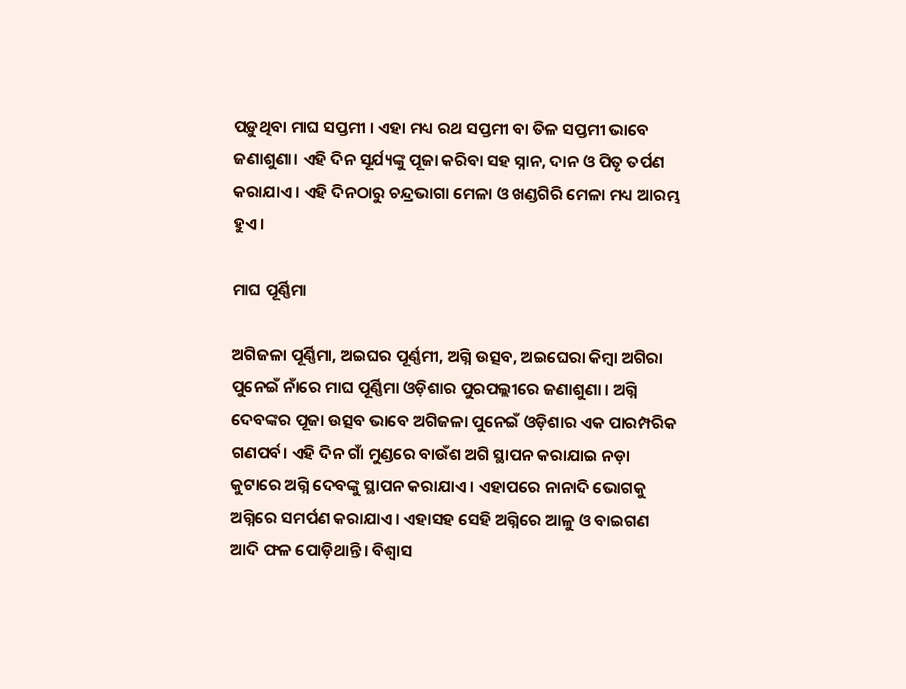ପଡ଼ୁଥିବା ମାଘ ସପ୍ତମୀ । ଏହା ମଧ୍ୟ ରଥ ସପ୍ତମୀ ବା ତିଳ ସପ୍ତମୀ ଭାବେ ଜଣାଶୁଣା। ଏହି ଦିନ ସୂର୍ଯ୍ୟଙ୍କୁ ପୂଜା କରିବା ସହ ସ୍ନାନ, ଦାନ ଓ ପିତୃ ତର୍ପଣ କରାଯାଏ । ଏହି ଦିନଠାରୁ ଚନ୍ଦ୍ରଭାଗା ମେଳା ଓ ଖଣ୍ଡଗିରି ମେଳା ମଧ୍ୟ ଆରମ୍ଭ ହୁଏ।

ମାଘ ପୂର୍ଣ୍ଣିମା

ଅଗିଜଳା ପୂର୍ଣ୍ଣିମା, ଅଇଘର ପୂର୍ଣ୍ଣମୀ, ଅଗ୍ନି ଉତ୍ସବ, ଅଇଘେରା କିମ୍ବା ଅଗିରା ପୁନେଇଁ ନାଁରେ ମାଘ ପୂର୍ଣ୍ଣିମା ଓଡ଼ିଶାର ପୁରପଲ୍ଲୀରେ ଜଣାଶୁଣା । ଅଗ୍ନି ଦେବଙ୍କର ପୂଜା ଉତ୍ସବ ଭାବେ ଅଗିଜଳା ପୁନେଇଁ ଓଡ଼ିଶାର ଏକ ପାରମ୍ପରିକ ଗଣପର୍ବ। ଏହି ଦିନ ଗାଁ ମୁଣ୍ଡରେ ବାଉଁଶ ଅଗି ସ୍ଥାପନ କରାଯାଇ ନଡ଼ା କୁଟାରେ ଅଗ୍ନି ଦେବଙ୍କୁ ସ୍ଥାପନ କରାଯାଏ । ଏହାପରେ ନାନାଦି ଭୋଗକୁ ଅଗ୍ନିରେ ସମର୍ପଣ କରାଯାଏ। ଏହାସହ ସେହି ଅଗ୍ନିରେ ଆଳୁ ଓ ବାଇଗଣ ଆଦି ଫଳ ପୋଡ଼ିଥାନ୍ତି। ବିଶ୍ବାସ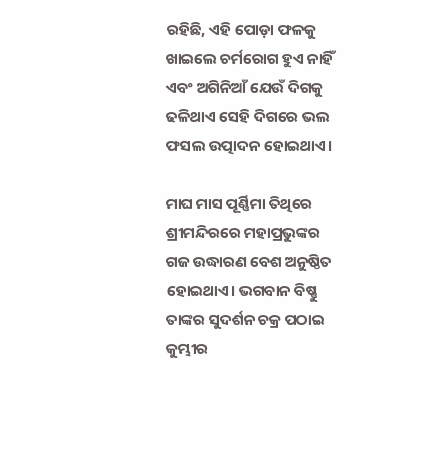ରହିଛି, ଏହି ପୋଡ଼ା ଫଳକୁ ଖାଇଲେ ଚର୍ମରୋଗ ହୁଏ ନାହିଁ ଏବଂ ଅଗିନିଆଁ ଯେଉଁ ଦିଗକୁ ଢଳିଥାଏ ସେହି ଦିଗରେ ଭଲ ଫସଲ ଉତ୍ପାଦନ ହୋଇଥାଏ।

ମାଘ ମାସ ପୂର୍ଣ୍ଣିମା ତିଥିରେ ଶ୍ରୀମନ୍ଦିରରେ ମହାପ୍ରଭୁଙ୍କର ଗଜ ଉଦ୍ଧାରଣ ବେଶ ଅନୁଷ୍ଠିତ ହୋଇଥାଏ। ଭଗବାନ ବିଷ୍ଣୁ ତାଙ୍କର ସୁଦର୍ଶନ ଚକ୍ର ପଠାଇ କୁମ୍ଭୀର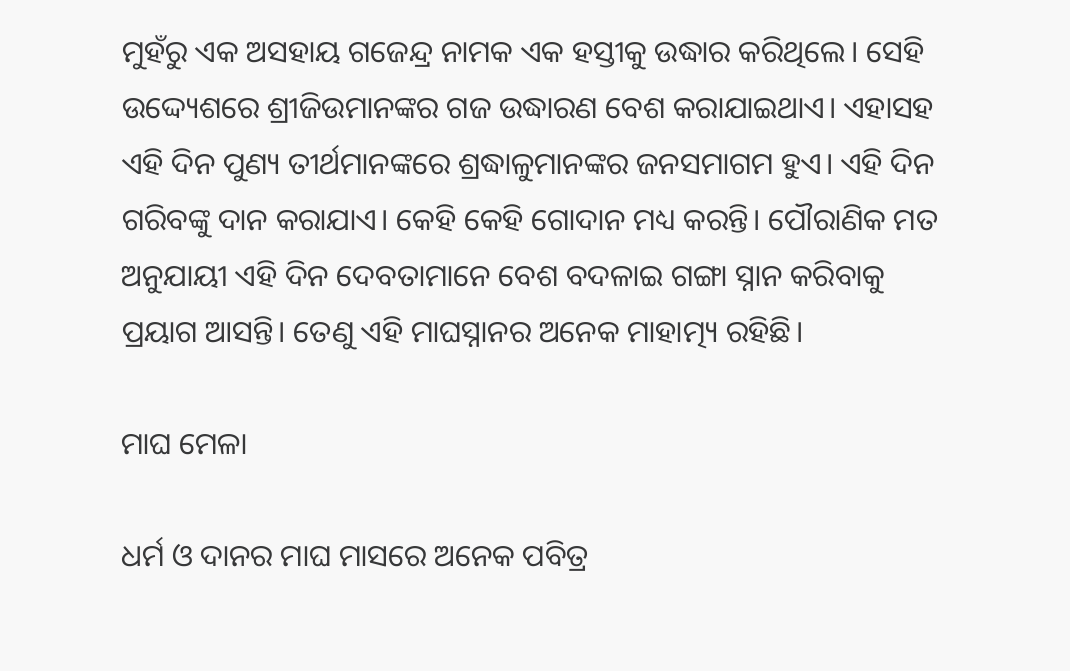ମୁହଁରୁ ଏକ ଅସହାୟ ଗଜେନ୍ଦ୍ର ନାମକ ଏକ ହସ୍ତୀକୁ ଉଦ୍ଧାର କରିଥିଲେ। ସେହି ଉଦ୍ଦ୍ୟେଶରେ ଶ୍ରୀଜିଉମାନଙ୍କର ଗଜ ଉଦ୍ଧାରଣ ବେଶ କରାଯାଇଥାଏ। ଏହାସହ ଏହି ଦିନ ପୁଣ୍ୟ ତୀର୍ଥମାନଙ୍କରେ ଶ୍ରଦ୍ଧାଳୁମାନଙ୍କର ଜନସମାଗମ ହୁଏ। ଏହି ଦିନ ଗରିବଙ୍କୁ ଦାନ କରାଯାଏ। କେହି କେହି ଗୋଦାନ ମଧ୍ୟ କରନ୍ତି। ପୌରାଣିକ ମତ ଅନୁଯାୟୀ ଏହି ଦିନ ଦେବତାମାନେ ବେଶ ବଦଳାଇ ଗଙ୍ଗା ସ୍ନାନ କରିବାକୁ ପ୍ରୟାଗ ଆସନ୍ତି। ତେଣୁ ଏହି ମାଘସ୍ନାନର ଅନେକ ମାହାତ୍ମ୍ୟ ରହିଛି।

ମାଘ ମେଳା

ଧର୍ମ ଓ ଦାନର ମାଘ ମାସରେ ଅନେକ ପବିତ୍ର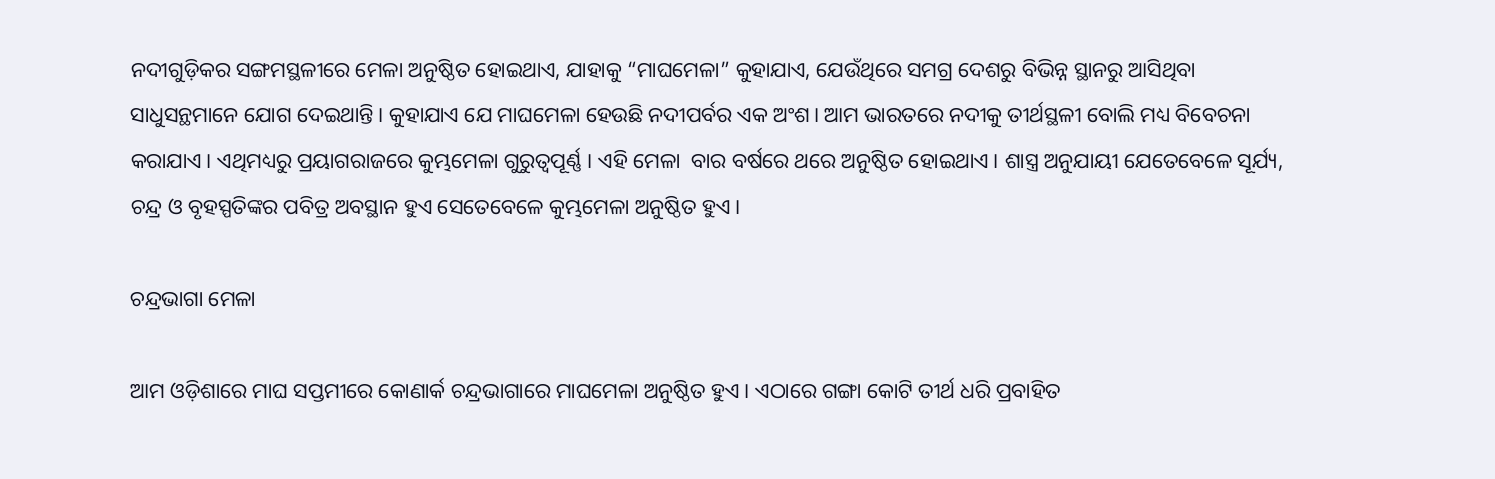ନଦୀଗୁଡ଼ିକର ସଙ୍ଗମସ୍ଥଳୀରେ ମେଳା ଅନୁଷ୍ଠିତ ହୋଇଥାଏ, ଯାହାକୁ “ମାଘମେଳା” କୁହାଯାଏ, ଯେଉଁଥିରେ ସମଗ୍ର ଦେଶରୁ ବିଭିନ୍ନ ସ୍ଥାନରୁ ଆସିଥିବା ସାଧୁସନ୍ଥମାନେ ଯୋଗ ଦେଇଥାନ୍ତି। କୁହାଯାଏ ଯେ ମାଘମେଳା ହେଉଛି ନଦୀପର୍ବର ଏକ ଅଂଶ। ଆମ ଭାରତରେ ନଦୀକୁ ତୀର୍ଥସ୍ଥଳୀ ବୋଲି ମଧ୍ୟ ବିବେଚନା କରାଯାଏ। ଏଥିମଧ୍ୟରୁ ପ୍ରୟାଗରାଜରେ କୁମ୍ଭମେଳା ଗୁରୁତ୍ବପୂର୍ଣ୍ଣ । ଏହି ମେଳା  ବାର ବର୍ଷରେ ଥରେ ଅନୁଷ୍ଠିତ ହୋଇଥାଏ। ଶାସ୍ତ୍ର ଅନୁଯାୟୀ ଯେତେବେଳେ ସୂର୍ଯ୍ୟ, ଚନ୍ଦ୍ର ଓ ବୃହସ୍ପତିଙ୍କର ପବିତ୍ର ଅବସ୍ଥାନ ହୁଏ ସେତେବେଳେ କୁମ୍ଭମେଳା ଅନୁଷ୍ଠିତ ହୁଏ।

ଚନ୍ଦ୍ରଭାଗା ମେଳା

ଆମ ଓଡ଼ିଶାରେ ମାଘ ସପ୍ତମୀରେ କୋଣାର୍କ ଚନ୍ଦ୍ରଭାଗାରେ ମାଘମେଳା ଅନୁଷ୍ଠିତ ହୁଏ। ଏଠାରେ ଗଙ୍ଗା କୋଟି ତୀର୍ଥ ଧରି ପ୍ରବାହିତ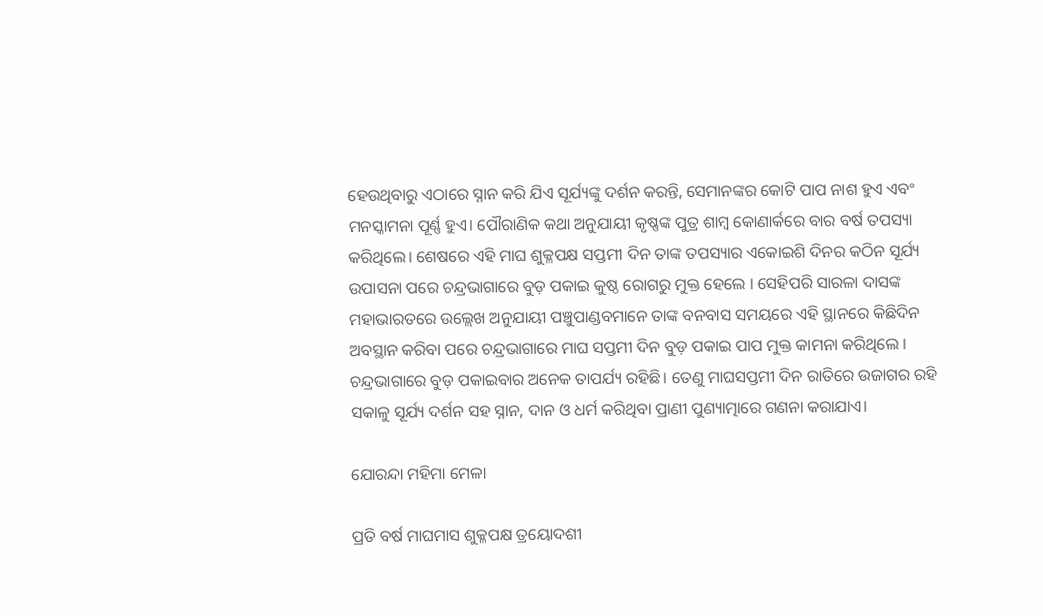ହେଉଥିବାରୁ ଏଠାରେ ସ୍ନାନ କରି ଯିଏ ସୂର୍ଯ୍ୟଙ୍କୁ ଦର୍ଶନ କରନ୍ତି, ସେମାନଙ୍କର କୋଟି ପାପ ନାଶ ହୁଏ ଏବଂ ମନସ୍କାମନା ପୂର୍ଣ୍ଣ ହୁଏ। ପୌରାଣିକ କଥା ଅନୁଯାୟୀ କୃଷ୍ଣଙ୍କ ପୁତ୍ର ଶାମ୍ବ କୋଣାର୍କରେ ବାର ବର୍ଷ ତପସ୍ୟା କରିଥିଲେ। ଶେଷରେ ଏହି ମାଘ ଶୁକ୍ଳପକ୍ଷ ସପ୍ତମୀ ଦିନ ତାଙ୍କ ତପସ୍ୟାର ଏକୋଇଶି ଦିନର କଠିନ ସୂର୍ଯ୍ୟ ଉପାସନା ପରେ ଚନ୍ଦ୍ରଭାଗାରେ ବୁଡ଼ ପକାଇ କୁଷ୍ଠ ରୋଗରୁ ମୁକ୍ତ ହେଲେ । ସେହିପରି ସାରଳା ଦାସଙ୍କ ମହାଭାରତରେ ଉଲ୍ଲେଖ ଅନୁଯାୟୀ ପଞ୍ଚୁପାଣ୍ଡବମାନେ ତାଙ୍କ ବନବାସ ସମୟରେ ଏହି ସ୍ଥାନରେ କିଛିଦିନ ଅବସ୍ଥାନ କରିବା ପରେ ଚନ୍ଦ୍ରଭାଗାରେ ମାଘ ସପ୍ତମୀ ଦିନ ବୁଡ଼ ପକାଇ ପାପ ମୁକ୍ତ କାମନା କରିଥିଲେ । ଚନ୍ଦ୍ରଭାଗାରେ ବୁଡ଼ ପକାଇବାର ଅନେକ ତାପର୍ଯ୍ୟ ରହିଛି। ତେଣୁ ମାଘସପ୍ତମୀ ଦିନ ରାତିରେ ଉଜାଗର ରହି ସକାଳୁ ସୂର୍ଯ୍ୟ ଦର୍ଶନ ସହ ସ୍ନାନ, ଦାନ ଓ ଧର୍ମ କରିଥିବା ପ୍ରାଣୀ ପୁଣ୍ୟାତ୍ମାରେ ଗଣନା କରାଯାଏ।

ଯୋରନ୍ଦା ମହିମା ମେଳା

ପ୍ରତି ବର୍ଷ ମାଘମାସ ଶୁକ୍ଳପକ୍ଷ ତ୍ରୟୋଦଶୀ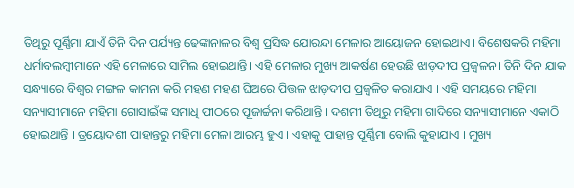ତିଥିରୁ ପୂର୍ଣ୍ଣିମା ଯାଏଁ ତିନି ଦିନ ପର୍ଯ୍ୟନ୍ତ ଢେଙ୍କାନାଳର ବିଶ୍ୱ ପ୍ରସିଦ୍ଧ ଯୋରନ୍ଦା ମେଳାର ଆୟୋଜନ ହୋଇଥାଏ। ବିଶେଷକରି ମହିମା ଧର୍ମାବଲମ୍ବୀମାନେ ଏହି ମେଳାରେ ସାମିଲ ହୋଇଥାନ୍ତି। ଏହି ମେଳାର ମୁଖ୍ୟ ଆକର୍ଷଣ ହେଉଛି ଝାଡ଼ଦୀପ ପ୍ରଜ୍ୱଳନ। ତିନି ଦିନ ଯାକ ସନ୍ଧ୍ୟାରେ ବିଶ୍ୱର ମଙ୍ଗଳ କାମନା କରି ମହଣ ମହଣ ଘିଅରେ ପିତ୍ତଳ ଝାଡ଼ଦୀପ ପ୍ରଜ୍ୱଳିତ କରାଯାଏ । ଏହି ସମୟରେ ମହିମା ସନ୍ୟାସୀମାନେ ମହିମା ଗୋସାଇଁଙ୍କ ସମାଧି ପୀଠରେ ପୂଜାର୍ଚ୍ଚନା କରିଥାନ୍ତି । ଦଶମୀ ତିଥିରୁ ମହିମା ଗାଦିରେ ସନ୍ୟାସୀମାନେ ଏକାଠି ହୋଇଥାନ୍ତି । ତ୍ରୟୋଦଶୀ ପାହାନ୍ତରୁ ମହିମା ମେଳା ଆରମ୍ଭ ହୁଏ । ଏହାକୁ ପାହାନ୍ତ ପୂର୍ଣ୍ଣିମା ବୋଲି କୁହାଯାଏ । ମୁଖ୍ୟ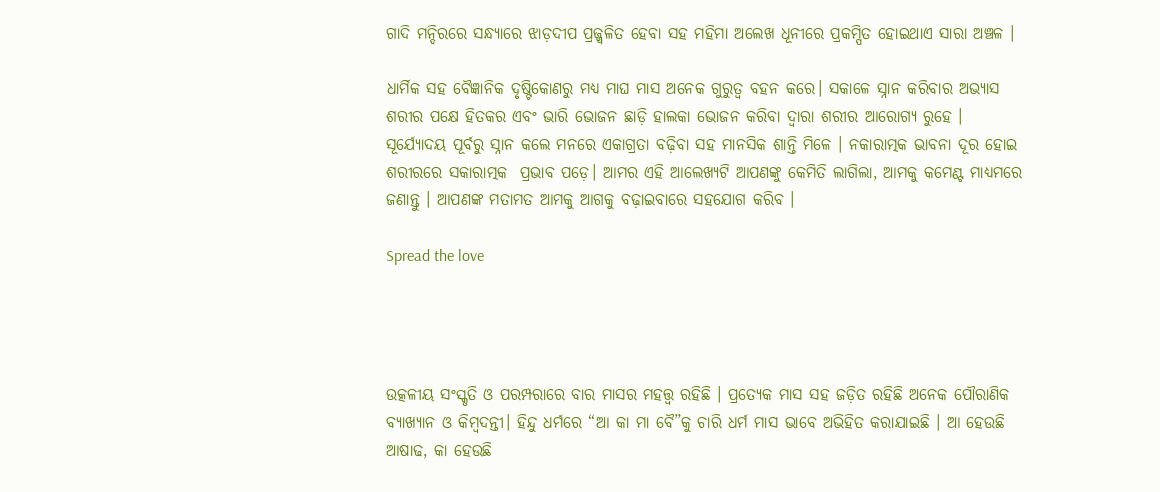ଗାଦି ମନ୍ଦିରରେ ସନ୍ଧ୍ୟାରେ ଝାଡ଼ଦୀପ ପ୍ରଜ୍ଜ୍ୱଳିତ ହେବା ସହ ମହିମା ଅଲେଖ ଧୂନୀରେ ପ୍ରକମ୍ପିତ ହୋଇଥାଏ ସାରା ଅଞ୍ଚଳ ।

ଧାର୍ମିକ ସହ ବୈଜ୍ଞାନିକ ଦୃଷ୍ଟିକୋଣରୁ ମଧ୍ୟ ମାଘ ମାସ ଅନେକ ଗୁରୁତ୍ବ ବହନ କରେ। ସକାଳେ ସ୍ନାନ କରିବାର ଅଭ୍ୟାସ ଶରୀର ପକ୍ଷେ ହିତକର ଏବଂ ଭାରି ଭୋଜନ ଛାଡ଼ି ହାଲକା ଭୋଜନ କରିବା ଦ୍ବାରା ଶରୀର ଆରୋଗ୍ୟ ରୁହେ । ସୂର୍ଯ୍ୟୋଦୟ ପୂର୍ବରୁ ସ୍ନାନ କଲେ ମନରେ ଏକାଗ୍ରତା ବଢ଼ିବା ସହ ମାନସିକ ଶାନ୍ତି ମିଳେ । ନକାରାତ୍ମକ ଭାବନା ଦୂର ହୋଇ ଶରୀରରେ ସକାରାତ୍ମକ  ପ୍ରଭାବ ପଡ଼େ। ଆମର ଏହି ଆଲେଖ୍ୟଟି ଆପଣଙ୍କୁ କେମିତି ଲାଗିଲା, ଆମକୁ କମେଣ୍ଟ ମାଧ୍ୟମରେ ଜଣାନ୍ତୁ । ଆପଣଙ୍କ ମତାମତ ଆମକୁ ଆଗକୁ ବଢ଼ାଇବାରେ ସହଯୋଗ କରିବ ।

Spread the love




ଉତ୍କଳୀୟ ସଂସ୍କୃତି ଓ ପରମ୍ପରାରେ ବାର ମାସର ମହତ୍ତ୍ବ ରହିଛି । ପ୍ରତ୍ୟେକ ମାସ ସହ ଜଡ଼ିତ ରହିଛି ଅନେକ ପୌରାଣିକ ବ୍ୟାଖ୍ୟାନ ଓ କିମ୍ବଦନ୍ତୀ। ହିନ୍ଦୁ ଧର୍ମରେ “ଆ କା ମା ବୈ”କୁ ଚାରି ଧର୍ମ ମାସ ଭାବେ ଅଭିହିତ କରାଯାଇଛି । ଆ ହେଉଛି ଆଷାଢ, କା ହେଉଛି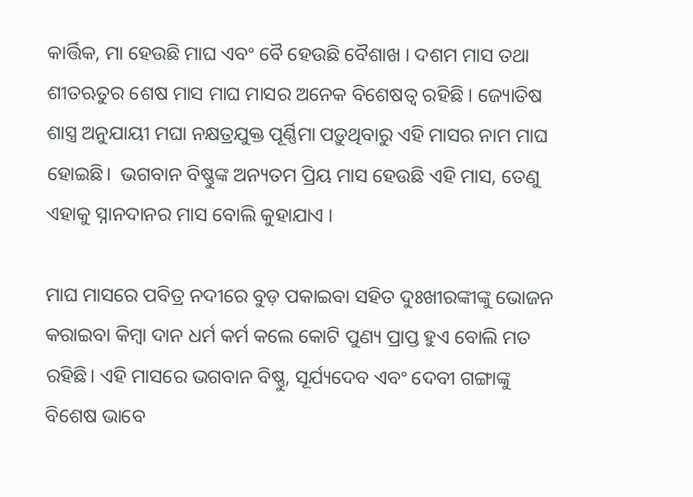କାର୍ତ୍ତିକ, ମା ହେଉଛି ମାଘ ଏବଂ ବୈ ହେଉଛି ବୈଶାଖ । ଦଶମ ମାସ ତଥା ଶୀତଋତୁର ଶେଷ ମାସ ମାଘ ମାସର ଅନେକ ବିଶେଷତ୍ବ ରହିଛି । ଜ୍ୟୋତିଷ ଶାସ୍ତ୍ର ଅନୁଯାୟୀ ମଘା ନକ୍ଷତ୍ରଯୁକ୍ତ ପୂର୍ଣ୍ଣିମା ପଡ଼ୁଥିବାରୁ ଏହି ମାସର ନାମ ମାଘ ହୋଇଛି।  ଭଗବାନ ବିଷ୍ଣୁଙ୍କ ଅନ୍ୟତମ ପ୍ରିୟ ମାସ ହେଉଛି ଏହି ମାସ, ତେଣୁ ଏହାକୁ ସ୍ନାନଦାନର ମାସ ବୋଲି କୁହାଯାଏ ।

ମାଘ ମାସରେ ପବିତ୍ର ନଦୀରେ ବୁଡ଼ ପକାଇବା ସହିତ ଦୁଃଖୀରଙ୍କୀଙ୍କୁ ଭୋଜନ କରାଇବା କିମ୍ବା ଦାନ ଧର୍ମ କର୍ମ କଲେ କୋଟି ପୁଣ୍ୟ ପ୍ରାପ୍ତ ହୁଏ ବୋଲି ମତ ରହିଛି। ଏହି ମାସରେ ଭଗବାନ ବିଷ୍ଣୁ, ସୂର୍ଯ୍ୟଦେବ ଏବଂ ଦେବୀ ଗଙ୍ଗାଙ୍କୁ ବିଶେଷ ଭାବେ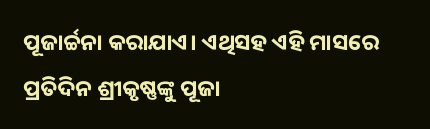ପୂଜାର୍ଚ୍ଚନା କରାଯାଏ। ଏଥିସହ ଏହି ମାସରେ ପ୍ରତିଦିନ ଶ୍ରୀକୃଷ୍ଣଙ୍କୁ ପୂଜା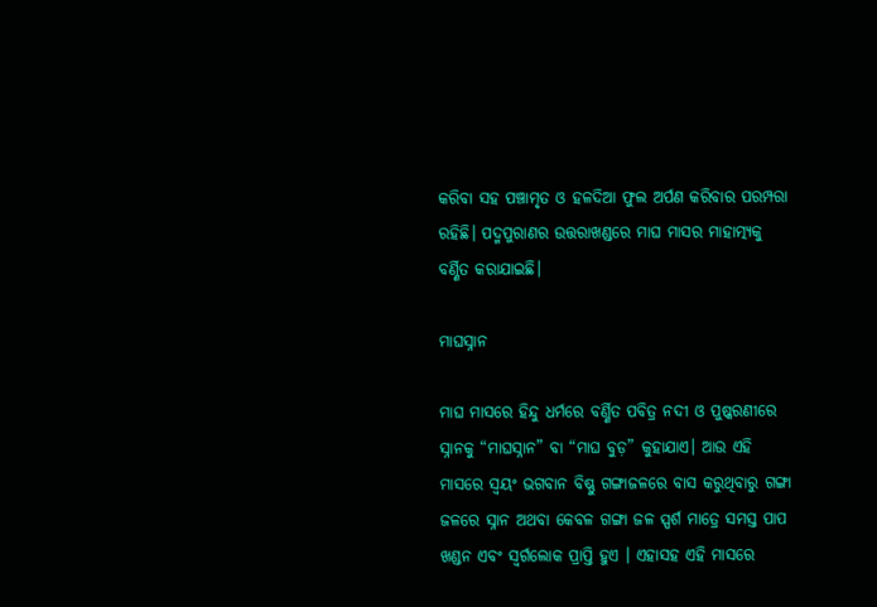କରିବା ସହ ପଞ୍ଚାମୃତ ଓ ହଳଦିଆ ଫୁଲ ଅର୍ପଣ କରିବାର ପରମ୍ପରା ରହିଛି। ପଦ୍ମପୁରାଣର ଉତ୍ତରାଖଣ୍ଡରେ ମାଘ ମାସର ମାହାତ୍ମ୍ୟକୁ ବର୍ଣ୍ଣିତ କରାଯାଇଛି।

ମାଘସ୍ନାନ

ମାଘ ମାସରେ ହିନ୍ଦୁ ଧର୍ମରେ ବର୍ଣ୍ଣିତ ପବିତ୍ର ନଦୀ ଓ ପୁଷ୍କରଣୀରେ ସ୍ନାନକୁ “ମାଘସ୍ନାନ” ବା “ମାଘ ବୁଡ଼” କୁହାଯାଏ। ଆଉ ଏହି ମାସରେ ସ୍ବୟଂ ଭଗବାନ ବିଷ୍ଣୁ ଗଙ୍ଗାଜଳରେ ବାସ କରୁଥିବାରୁ ଗଙ୍ଗା ଜଳରେ ସ୍ନାନ ଅଥବା କେବଳ ଗଙ୍ଗା ଜଳ ସ୍ପର୍ଶ ମାତ୍ରେ ସମସ୍ତ ପାପ ଖଣ୍ଡନ ଏବଂ ସ୍ବର୍ଗଲୋକ ପ୍ରାପ୍ତି ହୁଏ । ଏହାସହ ଏହି ମାସରେ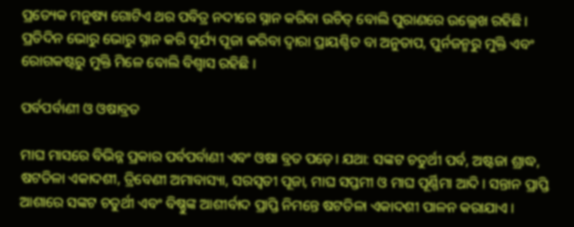ପ୍ରତ୍ୟେକ ମନୁଷ୍ୟ ଗୋଟିଏ ଥର ପବିତ୍ର ନଦୀରେ ସ୍ନାନ କରିବା ଉଚିତ୍ ବୋଲି ପୁରାଣରେ ଉଲ୍ଲେଖ ରହିଛି । ପ୍ରତିଦିନ ଭୋରୁ ଭୋରୁ ସ୍ନାନ କରି ସୂର୍ଯ୍ୟ ପୂଜା କରିବା ଦ୍ବାରା ପ୍ରାୟଶ୍ଚିତ ବା ଅନୁତାପ, ପୁର୍ନଜନ୍ମରୁ ମୁକ୍ତି ଏବଂ ରୋଗକଷ୍ଟରୁ ମୁକ୍ତି ମିଳେ ବୋଲି ବିଶ୍ବାସ ରହିଛି ।

ପର୍ବପର୍ବାଣୀ ଓ ଓଷାବ୍ରତ

ମାଘ ମାସରେ ବିଭିନ୍ନ ପ୍ରକାର ପର୍ବପର୍ବାଣୀ ଏବଂ ଓଷା ବ୍ରତ ପଡ଼େ। ଯଥା: ସଙ୍କଟ ଚତୁର୍ଥୀ ପର୍ବ, ଅଷ୍ଟଜା ଶ୍ରାଦ୍ଧ, ଷଟତିଳା ଏକାଦଶୀ, ତ୍ରିବେଣୀ ଅମାବାସ୍ୟା, ସରସ୍ବତୀ ପୂଜା, ମାଘ ସପ୍ତମୀ ଓ ମାଘ ପୂର୍ଣ୍ଣିମା ଆଦି । ସନ୍ତାନ ପ୍ରାପ୍ତି ଆଶାରେ ସଙ୍କଟ ଚତୁର୍ଥୀ ଏବଂ ବିଷ୍ଣୁଙ୍କ ଆଶୀର୍ବାଦ ପ୍ରାପ୍ତି ନିମନ୍ତେ ଷଟତିଳା ଏକାଦଶୀ ପାଳନ କରାଯାଏ ।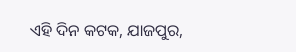ଏହି ଦିନ କଟକ, ଯାଜପୁର,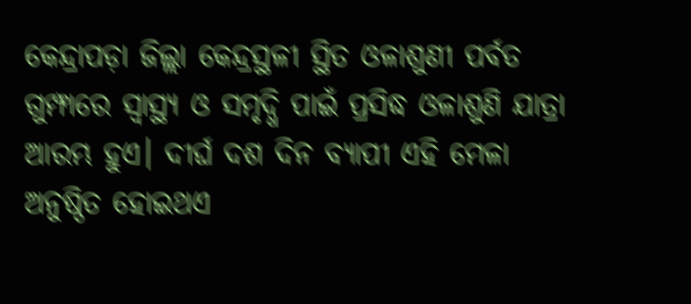କେନ୍ଦ୍ରାପଡ଼ା ଜିଲ୍ଲା କେନ୍ଦ୍ରସ୍ଥଳୀ ସ୍ଥିତ ଓଳାଶୁଣୀ ପର୍ବତ ଗୁମ୍ଫାରେ ସ୍ବାସ୍ଥ୍ୟ ଓ ସମୃଦ୍ଧି ପାଇଁ ପ୍ରସିଦ୍ଧ ଓଳାଶୁଣି ଯାତ୍ରା ଆରମ୍ଭ ହୁଏ। ଦୀର୍ଘ ଦଶ ଦିନ ବ୍ୟାପୀ ଏହି ମେଳା ଅନୁଷ୍ଠିତ ହୋଇଥଏ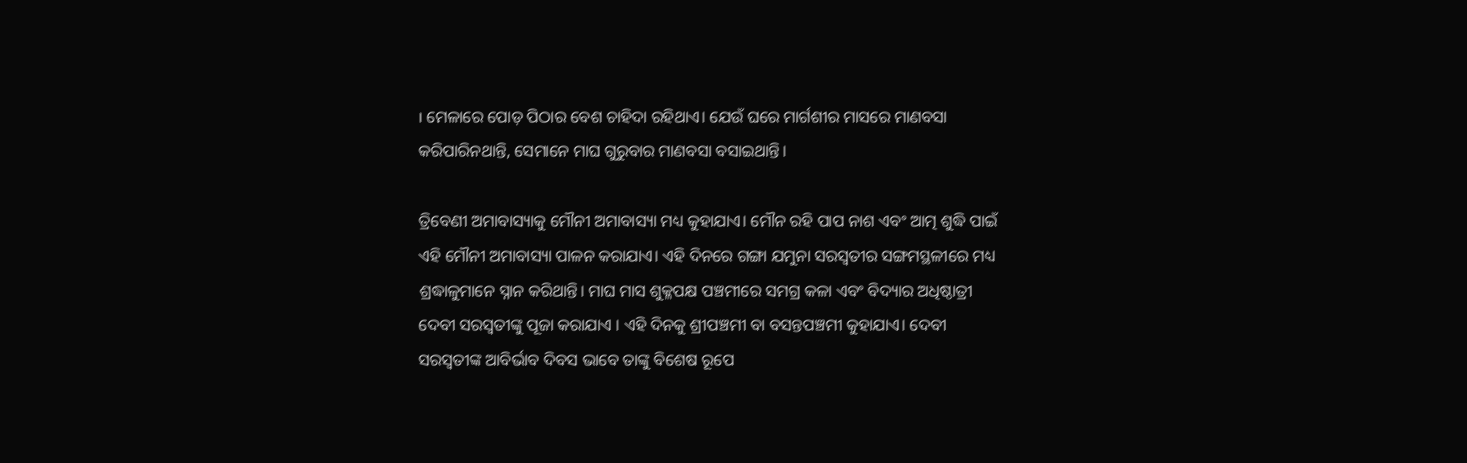। ମେଳାରେ ପୋଡ଼ ପିଠାର ବେଶ ଚାହିଦା ରହିଥାଏ। ଯେଉଁ ଘରେ ମାର୍ଗଶୀର ମାସରେ ମାଣବସା କରିପାରିନଥାନ୍ତି, ସେମାନେ ମାଘ ଗୁରୁବାର ମାଣବସା ବସାଇଥାନ୍ତି।

ତ୍ରିବେଣୀ ଅମାବାସ୍ୟାକୁ ମୌନୀ ଅମାବାସ୍ୟା ମଧ୍ୟ କୁହାଯାଏ। ମୌନ ରହି ପାପ ନାଶ ଏବଂ ଆତ୍ମ ଶୁଦ୍ଧି ପାଇଁ ଏହି ମୌନୀ ଅମାବାସ୍ୟା ପାଳନ କରାଯାଏ। ଏହି ଦିନରେ ଗଙ୍ଗା ଯମୁନା ସରସ୍ବତୀର ସଙ୍ଗମସ୍ଥଳୀରେ ମଧ୍ୟ ଶ୍ରଦ୍ଧାଳୁମାନେ ସ୍ନାନ କରିଥାନ୍ତି। ମାଘ ମାସ ଶୁକ୍ଳପକ୍ଷ ପଞ୍ଚମୀରେ ସମଗ୍ର କଳା ଏବଂ ବିଦ୍ୟାର ଅଧିଷ୍ଠାତ୍ରୀ ଦେବୀ ସରସ୍ବତୀଙ୍କୁ ପୂଜା କରାଯାଏ । ଏହି ଦିନକୁ ଶ୍ରୀପଞ୍ଚମୀ ବା ବସନ୍ତପଞ୍ଚମୀ କୁହାଯାଏ। ଦେବୀ ସରସ୍ବତୀଙ୍କ ଆବିର୍ଭାବ ଦିବସ ଭାବେ ତାଙ୍କୁ ବିଶେଷ ରୂପେ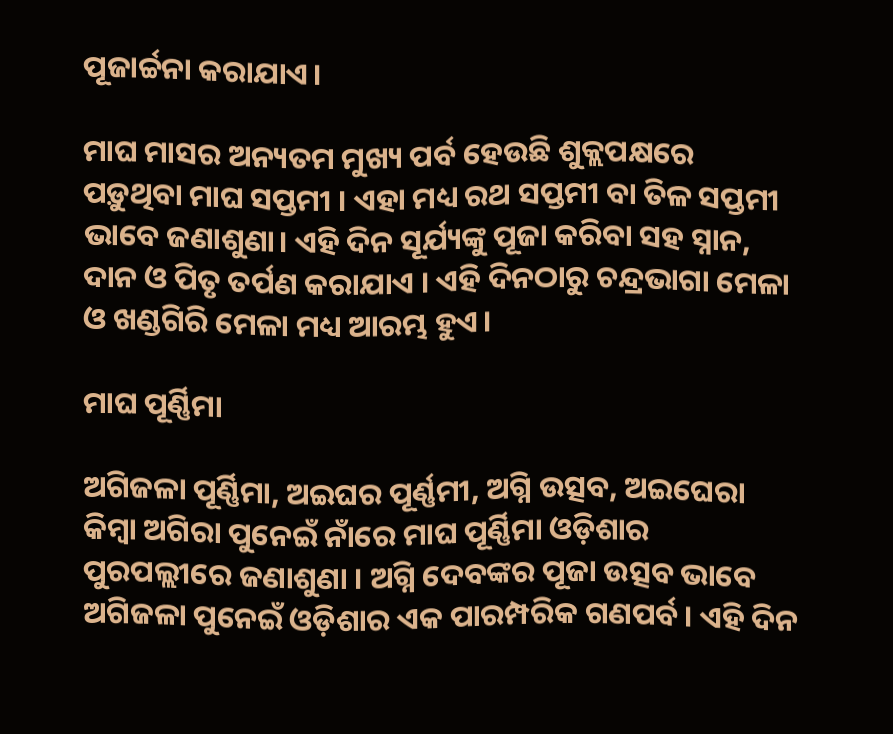ପୂଜାର୍ଚ୍ଚନା କରାଯାଏ।

ମାଘ ମାସର ଅନ୍ୟତମ ମୁଖ୍ୟ ପର୍ବ ହେଉଛି ଶୁକ୍ଲପକ୍ଷରେ ପଡ଼ୁଥିବା ମାଘ ସପ୍ତମୀ । ଏହା ମଧ୍ୟ ରଥ ସପ୍ତମୀ ବା ତିଳ ସପ୍ତମୀ ଭାବେ ଜଣାଶୁଣା। ଏହି ଦିନ ସୂର୍ଯ୍ୟଙ୍କୁ ପୂଜା କରିବା ସହ ସ୍ନାନ, ଦାନ ଓ ପିତୃ ତର୍ପଣ କରାଯାଏ । ଏହି ଦିନଠାରୁ ଚନ୍ଦ୍ରଭାଗା ମେଳା ଓ ଖଣ୍ଡଗିରି ମେଳା ମଧ୍ୟ ଆରମ୍ଭ ହୁଏ।

ମାଘ ପୂର୍ଣ୍ଣିମା

ଅଗିଜଳା ପୂର୍ଣ୍ଣିମା, ଅଇଘର ପୂର୍ଣ୍ଣମୀ, ଅଗ୍ନି ଉତ୍ସବ, ଅଇଘେରା କିମ୍ବା ଅଗିରା ପୁନେଇଁ ନାଁରେ ମାଘ ପୂର୍ଣ୍ଣିମା ଓଡ଼ିଶାର ପୁରପଲ୍ଲୀରେ ଜଣାଶୁଣା । ଅଗ୍ନି ଦେବଙ୍କର ପୂଜା ଉତ୍ସବ ଭାବେ ଅଗିଜଳା ପୁନେଇଁ ଓଡ଼ିଶାର ଏକ ପାରମ୍ପରିକ ଗଣପର୍ବ। ଏହି ଦିନ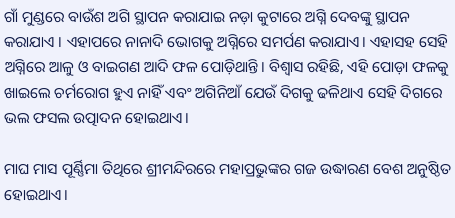ଗାଁ ମୁଣ୍ଡରେ ବାଉଁଶ ଅଗି ସ୍ଥାପନ କରାଯାଇ ନଡ଼ା କୁଟାରେ ଅଗ୍ନି ଦେବଙ୍କୁ ସ୍ଥାପନ କରାଯାଏ । ଏହାପରେ ନାନାଦି ଭୋଗକୁ ଅଗ୍ନିରେ ସମର୍ପଣ କରାଯାଏ। ଏହାସହ ସେହି ଅଗ୍ନିରେ ଆଳୁ ଓ ବାଇଗଣ ଆଦି ଫଳ ପୋଡ଼ିଥାନ୍ତି। ବିଶ୍ବାସ ରହିଛି, ଏହି ପୋଡ଼ା ଫଳକୁ ଖାଇଲେ ଚର୍ମରୋଗ ହୁଏ ନାହିଁ ଏବଂ ଅଗିନିଆଁ ଯେଉଁ ଦିଗକୁ ଢଳିଥାଏ ସେହି ଦିଗରେ ଭଲ ଫସଲ ଉତ୍ପାଦନ ହୋଇଥାଏ।

ମାଘ ମାସ ପୂର୍ଣ୍ଣିମା ତିଥିରେ ଶ୍ରୀମନ୍ଦିରରେ ମହାପ୍ରଭୁଙ୍କର ଗଜ ଉଦ୍ଧାରଣ ବେଶ ଅନୁଷ୍ଠିତ ହୋଇଥାଏ।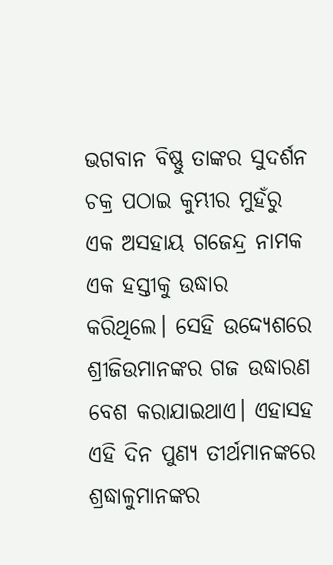ଭଗବାନ ବିଷ୍ଣୁ ତାଙ୍କର ସୁଦର୍ଶନ ଚକ୍ର ପଠାଇ କୁମ୍ଭୀର ମୁହଁରୁ ଏକ ଅସହାୟ ଗଜେନ୍ଦ୍ର ନାମକ ଏକ ହସ୍ତୀକୁ ଉଦ୍ଧାର କରିଥିଲେ। ସେହି ଉଦ୍ଦ୍ୟେଶରେ ଶ୍ରୀଜିଉମାନଙ୍କର ଗଜ ଉଦ୍ଧାରଣ ବେଶ କରାଯାଇଥାଏ। ଏହାସହ ଏହି ଦିନ ପୁଣ୍ୟ ତୀର୍ଥମାନଙ୍କରେ ଶ୍ରଦ୍ଧାଳୁମାନଙ୍କର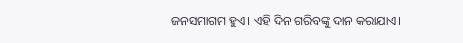ଜନସମାଗମ ହୁଏ। ଏହି ଦିନ ଗରିବଙ୍କୁ ଦାନ କରାଯାଏ।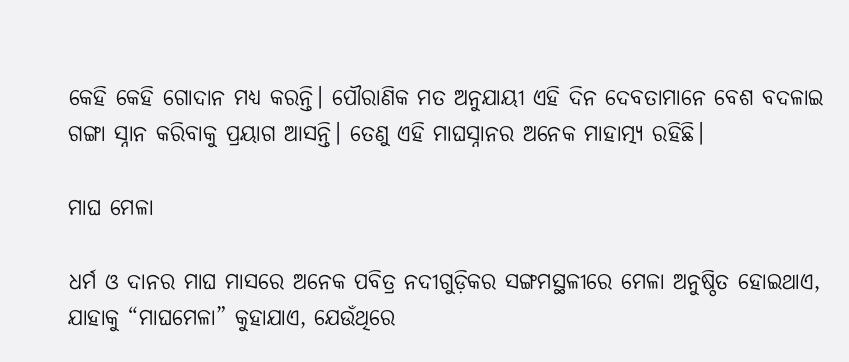କେହି କେହି ଗୋଦାନ ମଧ୍ୟ କରନ୍ତି। ପୌରାଣିକ ମତ ଅନୁଯାୟୀ ଏହି ଦିନ ଦେବତାମାନେ ବେଶ ବଦଳାଇ ଗଙ୍ଗା ସ୍ନାନ କରିବାକୁ ପ୍ରୟାଗ ଆସନ୍ତି। ତେଣୁ ଏହି ମାଘସ୍ନାନର ଅନେକ ମାହାତ୍ମ୍ୟ ରହିଛି।

ମାଘ ମେଳା

ଧର୍ମ ଓ ଦାନର ମାଘ ମାସରେ ଅନେକ ପବିତ୍ର ନଦୀଗୁଡ଼ିକର ସଙ୍ଗମସ୍ଥଳୀରେ ମେଳା ଅନୁଷ୍ଠିତ ହୋଇଥାଏ, ଯାହାକୁ “ମାଘମେଳା” କୁହାଯାଏ, ଯେଉଁଥିରେ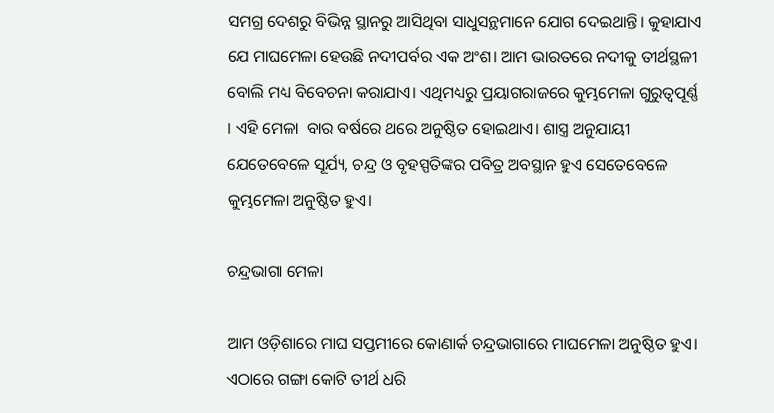ସମଗ୍ର ଦେଶରୁ ବିଭିନ୍ନ ସ୍ଥାନରୁ ଆସିଥିବା ସାଧୁସନ୍ଥମାନେ ଯୋଗ ଦେଇଥାନ୍ତି। କୁହାଯାଏ ଯେ ମାଘମେଳା ହେଉଛି ନଦୀପର୍ବର ଏକ ଅଂଶ। ଆମ ଭାରତରେ ନଦୀକୁ ତୀର୍ଥସ୍ଥଳୀ ବୋଲି ମଧ୍ୟ ବିବେଚନା କରାଯାଏ। ଏଥିମଧ୍ୟରୁ ପ୍ରୟାଗରାଜରେ କୁମ୍ଭମେଳା ଗୁରୁତ୍ବପୂର୍ଣ୍ଣ । ଏହି ମେଳା  ବାର ବର୍ଷରେ ଥରେ ଅନୁଷ୍ଠିତ ହୋଇଥାଏ। ଶାସ୍ତ୍ର ଅନୁଯାୟୀ ଯେତେବେଳେ ସୂର୍ଯ୍ୟ, ଚନ୍ଦ୍ର ଓ ବୃହସ୍ପତିଙ୍କର ପବିତ୍ର ଅବସ୍ଥାନ ହୁଏ ସେତେବେଳେ କୁମ୍ଭମେଳା ଅନୁଷ୍ଠିତ ହୁଏ।

ଚନ୍ଦ୍ରଭାଗା ମେଳା

ଆମ ଓଡ଼ିଶାରେ ମାଘ ସପ୍ତମୀରେ କୋଣାର୍କ ଚନ୍ଦ୍ରଭାଗାରେ ମାଘମେଳା ଅନୁଷ୍ଠିତ ହୁଏ। ଏଠାରେ ଗଙ୍ଗା କୋଟି ତୀର୍ଥ ଧରି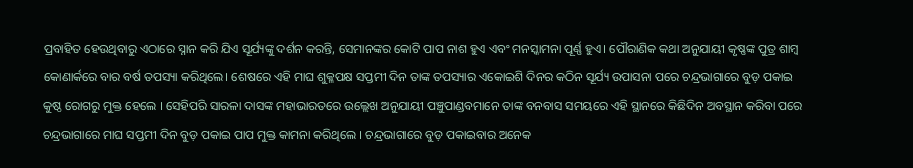ପ୍ରବାହିତ ହେଉଥିବାରୁ ଏଠାରେ ସ୍ନାନ କରି ଯିଏ ସୂର୍ଯ୍ୟଙ୍କୁ ଦର୍ଶନ କରନ୍ତି, ସେମାନଙ୍କର କୋଟି ପାପ ନାଶ ହୁଏ ଏବଂ ମନସ୍କାମନା ପୂର୍ଣ୍ଣ ହୁଏ। ପୌରାଣିକ କଥା ଅନୁଯାୟୀ କୃଷ୍ଣଙ୍କ ପୁତ୍ର ଶାମ୍ବ କୋଣାର୍କରେ ବାର ବର୍ଷ ତପସ୍ୟା କରିଥିଲେ। ଶେଷରେ ଏହି ମାଘ ଶୁକ୍ଳପକ୍ଷ ସପ୍ତମୀ ଦିନ ତାଙ୍କ ତପସ୍ୟାର ଏକୋଇଶି ଦିନର କଠିନ ସୂର୍ଯ୍ୟ ଉପାସନା ପରେ ଚନ୍ଦ୍ରଭାଗାରେ ବୁଡ଼ ପକାଇ କୁଷ୍ଠ ରୋଗରୁ ମୁକ୍ତ ହେଲେ । ସେହିପରି ସାରଳା ଦାସଙ୍କ ମହାଭାରତରେ ଉଲ୍ଲେଖ ଅନୁଯାୟୀ ପଞ୍ଚୁପାଣ୍ଡବମାନେ ତାଙ୍କ ବନବାସ ସମୟରେ ଏହି ସ୍ଥାନରେ କିଛିଦିନ ଅବସ୍ଥାନ କରିବା ପରେ ଚନ୍ଦ୍ରଭାଗାରେ ମାଘ ସପ୍ତମୀ ଦିନ ବୁଡ଼ ପକାଇ ପାପ ମୁକ୍ତ କାମନା କରିଥିଲେ । ଚନ୍ଦ୍ରଭାଗାରେ ବୁଡ଼ ପକାଇବାର ଅନେକ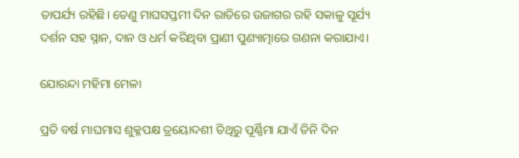ତାପର୍ଯ୍ୟ ରହିଛି। ତେଣୁ ମାଘସପ୍ତମୀ ଦିନ ରାତିରେ ଉଜାଗର ରହି ସକାଳୁ ସୂର୍ଯ୍ୟ ଦର୍ଶନ ସହ ସ୍ନାନ, ଦାନ ଓ ଧର୍ମ କରିଥିବା ପ୍ରାଣୀ ପୁଣ୍ୟାତ୍ମାରେ ଗଣନା କରାଯାଏ।

ଯୋରନ୍ଦା ମହିମା ମେଳା

ପ୍ରତି ବର୍ଷ ମାଘମାସ ଶୁକ୍ଳପକ୍ଷ ତ୍ରୟୋଦଶୀ ତିଥିରୁ ପୂର୍ଣ୍ଣିମା ଯାଏଁ ତିନି ଦିନ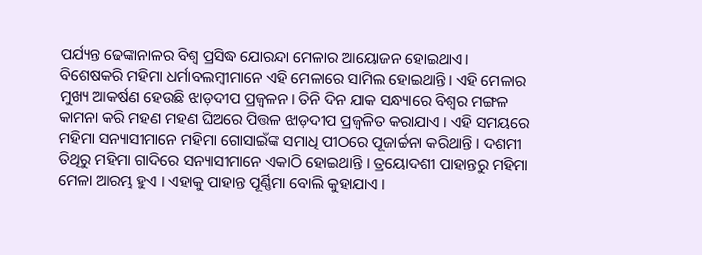ପର୍ଯ୍ୟନ୍ତ ଢେଙ୍କାନାଳର ବିଶ୍ୱ ପ୍ରସିଦ୍ଧ ଯୋରନ୍ଦା ମେଳାର ଆୟୋଜନ ହୋଇଥାଏ। ବିଶେଷକରି ମହିମା ଧର୍ମାବଲମ୍ବୀମାନେ ଏହି ମେଳାରେ ସାମିଲ ହୋଇଥାନ୍ତି। ଏହି ମେଳାର ମୁଖ୍ୟ ଆକର୍ଷଣ ହେଉଛି ଝାଡ଼ଦୀପ ପ୍ରଜ୍ୱଳନ। ତିନି ଦିନ ଯାକ ସନ୍ଧ୍ୟାରେ ବିଶ୍ୱର ମଙ୍ଗଳ କାମନା କରି ମହଣ ମହଣ ଘିଅରେ ପିତ୍ତଳ ଝାଡ଼ଦୀପ ପ୍ରଜ୍ୱଳିତ କରାଯାଏ । ଏହି ସମୟରେ ମହିମା ସନ୍ୟାସୀମାନେ ମହିମା ଗୋସାଇଁଙ୍କ ସମାଧି ପୀଠରେ ପୂଜାର୍ଚ୍ଚନା କରିଥାନ୍ତି । ଦଶମୀ ତିଥିରୁ ମହିମା ଗାଦିରେ ସନ୍ୟାସୀମାନେ ଏକାଠି ହୋଇଥାନ୍ତି । ତ୍ରୟୋଦଶୀ ପାହାନ୍ତରୁ ମହିମା ମେଳା ଆରମ୍ଭ ହୁଏ । ଏହାକୁ ପାହାନ୍ତ ପୂର୍ଣ୍ଣିମା ବୋଲି କୁହାଯାଏ ।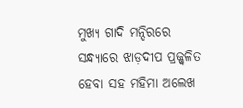ମୁଖ୍ୟ ଗାଦି ମନ୍ଦିରରେ ସନ୍ଧ୍ୟାରେ ଝାଡ଼ଦୀପ ପ୍ରଜ୍ଜ୍ୱଳିତ ହେବା ସହ ମହିମା ଅଲେଖ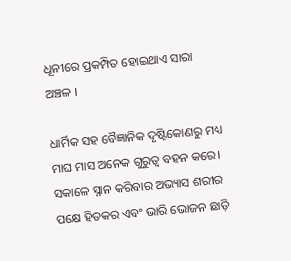ଧୂନୀରେ ପ୍ରକମ୍ପିତ ହୋଇଥାଏ ସାରା ଅଞ୍ଚଳ ।

ଧାର୍ମିକ ସହ ବୈଜ୍ଞାନିକ ଦୃଷ୍ଟିକୋଣରୁ ମଧ୍ୟ ମାଘ ମାସ ଅନେକ ଗୁରୁତ୍ବ ବହନ କରେ। ସକାଳେ ସ୍ନାନ କରିବାର ଅଭ୍ୟାସ ଶରୀର ପକ୍ଷେ ହିତକର ଏବଂ ଭାରି ଭୋଜନ ଛାଡ଼ି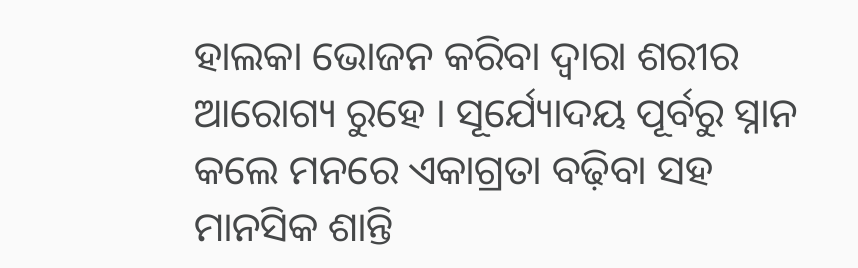ହାଲକା ଭୋଜନ କରିବା ଦ୍ବାରା ଶରୀର ଆରୋଗ୍ୟ ରୁହେ । ସୂର୍ଯ୍ୟୋଦୟ ପୂର୍ବରୁ ସ୍ନାନ କଲେ ମନରେ ଏକାଗ୍ରତା ବଢ଼ିବା ସହ ମାନସିକ ଶାନ୍ତି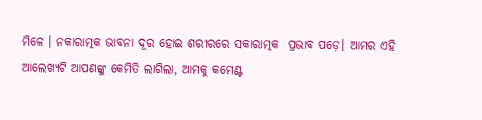ମିଳେ । ନକାରାତ୍ମକ ଭାବନା ଦୂର ହୋଇ ଶରୀରରେ ସକାରାତ୍ମକ  ପ୍ରଭାବ ପଡ଼େ। ଆମର ଏହି ଆଲେଖ୍ୟଟି ଆପଣଙ୍କୁ କେମିତି ଲାଗିଲା, ଆମକୁ କମେଣ୍ଟ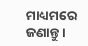ମାଧ୍ୟମରେ ଜଣାନ୍ତୁ ।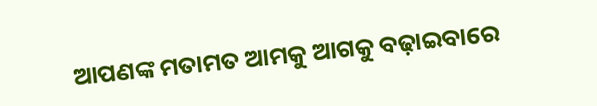ଆପଣଙ୍କ ମତାମତ ଆମକୁ ଆଗକୁ ବଢ଼ାଇବାରେ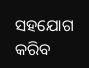ସହଯୋଗ କରିବ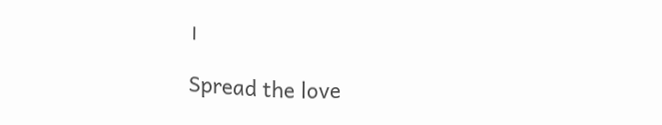।

Spread the love